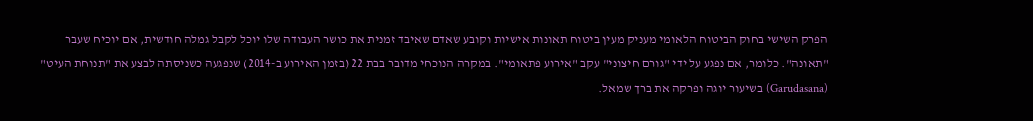הפרק השישי בחוק הביטוח הלאומי מעניק מעין ביטוח תאונות אישיות וקובע שאדם שאיבד זמנית את כושר העבודה שלו יוכל לקבל גמלה חודשית, אם יוכיח שעבר "תאונה". כלומר, אם נפגע על ידי "גורם חיצוני" עקב "אירוע פתאומי". במקרה הנוכחי מדובר בבת 22 (בזמן האירוע ב-2014) שנפגעה כשניסתה לבצע את "תנוחת העיט" (Garudasana) בשיעור יוגה ופרקה את ברך שמאל.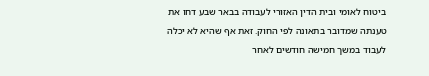ביטוח לאומי ובית הדין האזורי לעבודה בבאר שבע דחו את טענתה שמדובר בתאונה לפי החוק. זאת אף שהיא לא יכלה לעבוד במשך חמישה חודשים לאחר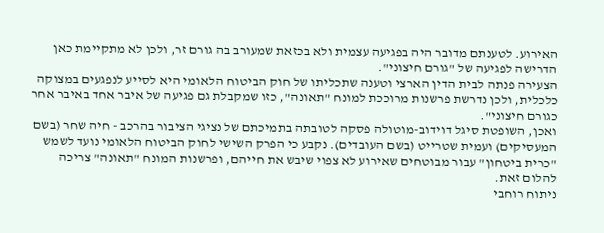האירוע. לטענתם מדובר היה בפגיעה עצמית ולא בכזאת שמעורב בה גורם זר, ולכן לא מתקיימת כאן הדרישה לפגיעה של "גורם חיצוני".
הצעירה פנתה לבית הדין הארצי וטענה שתכליתו של חוק הביטוח הלאומי היא לסייע לנפגעים במצוקה כלכלית, ולכן נדרשת פרשנות מרוככת למונח "תאונה", כזו שמקבלת גם פגיעה של איבר אחד באיבר אחר כגורם חיצוני".
ואכן, השופטת סיגל דוידוב-מוטולה פסקה לטובתה בתמיכתם של נציגי הציבור בהרכב - חיה שחר (בשם המעסיקים) ועמית שטרייט (בשם העובדים). נקבע כי הפרק השישי לחוק הביטוח הלאומי נועד לשמש "כרית ביטחון" עבור מבוטחים שאירוע לא צפוי שיבש את חייהם, ופרשנות המונח "תאונה" צריכה להלום זאת.
ניתוח רוחבי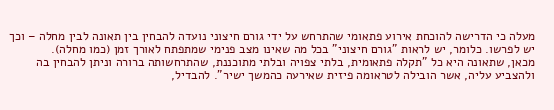מעלה כי הדרישה להוכחת אירוע פתאומי שהתרחש על ידי גורם חיצוני נועדה להבחין בין תאונה לבין מחלה – וכך יש לפרשו. כלומר, יש לראות "גורם חיצוני" בכל מה שאינו מצב פנימי שמתפתח לאורך זמן (כמו מחלה).
מכאן, שתאונה היא כל "תקלה פתאומית, בלתי צפויה ובלתי מתוכננת, שהתרחשותה ברורה וניתן להבחין בה ולהצביע עליה, אשר הובילה לטראומה פיזית שאירעה כהמשך ישיר". להבדיל,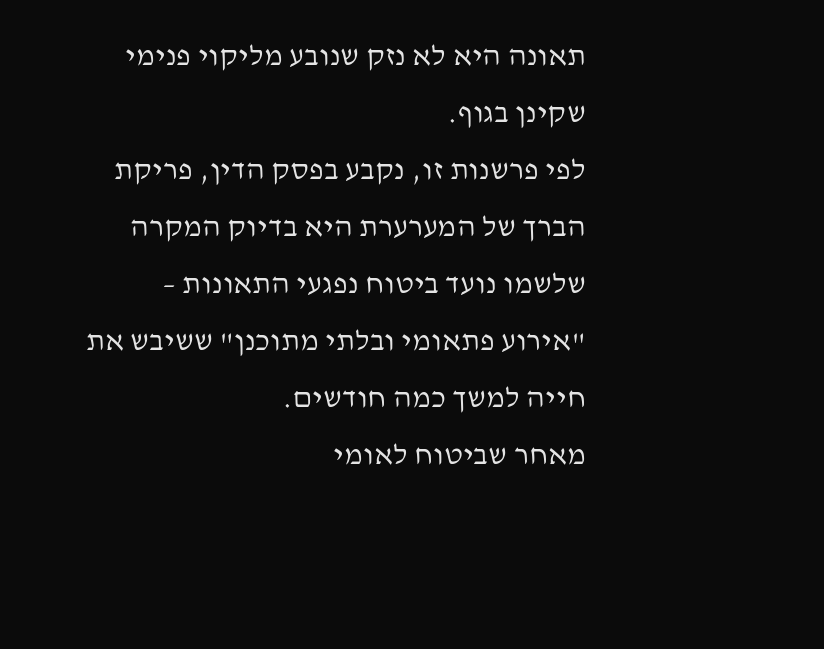תאונה היא לא נזק שנובע מליקוי פנימי שקינן בגוף.
לפי פרשנות זו, נקבע בפסק הדין, פריקת הברך של המערערת היא בדיוק המקרה שלשמו נועד ביטוח נפגעי התאונות – "אירוע פתאומי ובלתי מתוכנן" ששיבש את חייה למשך כמה חודשים.
מאחר שביטוח לאומי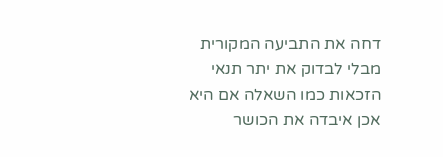דחה את התביעה המקורית מבלי לבדוק את יתר תנאי הזכאות כמו השאלה אם היא אכן איבדה את הכושר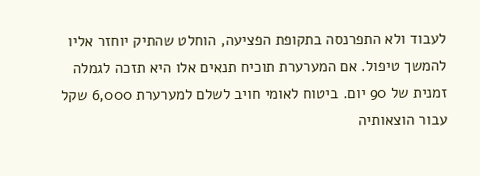לעבוד ולא התפרנסה בתקופת הפציעה, הוחלט שהתיק יוחזר אליו להמשך טיפול. אם המערערת תוכיח תנאים אלו היא תזכה לגמלה זמנית של 90 יום. ביטוח לאומי חויב לשלם למערערת 6,000 שקל עבור הוצאותיה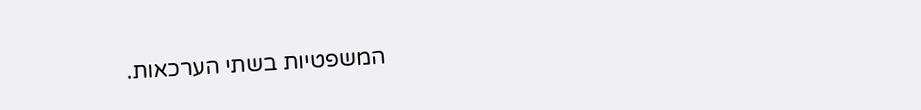המשפטיות בשתי הערכאות.